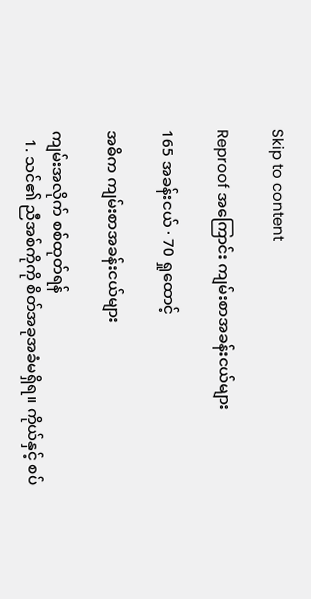Skip to content

Reproof အကြောင်း ကျမ်းစာအခန်းငယ်များ

165 အခန်းငယ် · 70 ရှုထောင့်

အဓိက ကျမ်းစာအခန်းငယ်များ

ကျမ်းအလိုက် စစ်ထုတ်ရန်
  1. သင်၏ ညီအစ်ကိုကို စိတ်အခုအခံမရှိရ။ ကိုယ်နှင့် စပ်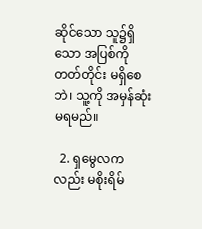ဆိုင်သော သူ၌ရှိသော အပြစ်ကို တတ်တိုင်း မရှိစေဘဲ၊ သူ့ကို အမှန်ဆုံးမရမည်။

  2. ရှမွေလကလည်း မစိုးရိမ်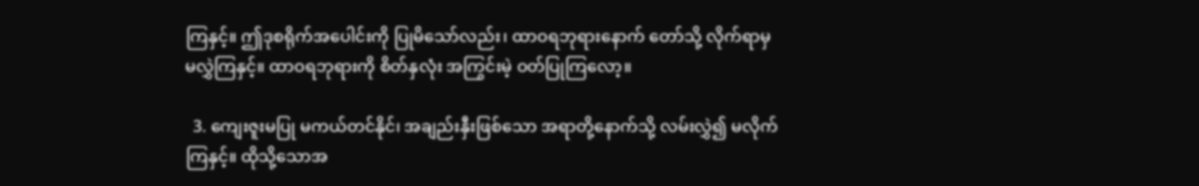ကြနှင့်။ ဤဒုစရိုက်အပေါင်းကို ပြုမိသော်လည်း၊ ထာဝရဘုရားနောက် တော်သို့ လိုက်ရာမှ မလွှဲကြနှင့်။ ထာဝရဘုရားကို စိတ်နှလုံး အကြွင်းမဲ့ ဝတ်ပြုကြလော့။

  3. ကျေးဇူးမပြု မကယ်တင်နိုင်၊ အချည်းနှီးဖြစ်သော အရာတို့နောက်သို့ လမ်းလွှဲ၍ မလိုက်ကြနှင့်။ ထိုသို့သောအ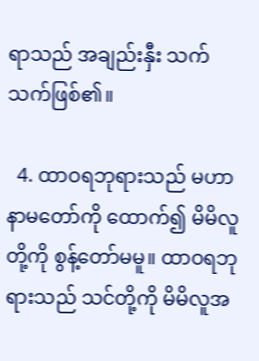ရာသည် အချည်းနှီး သက်သက်ဖြစ်၏။

  4. ထာဝရဘုရားသည် မဟာနာမတော်ကို ထောက်၍ မိမိလူတို့ကို စွန့်တော်မမူ။ ထာဝရဘုရားသည် သင်တို့ကို မိမိလူအ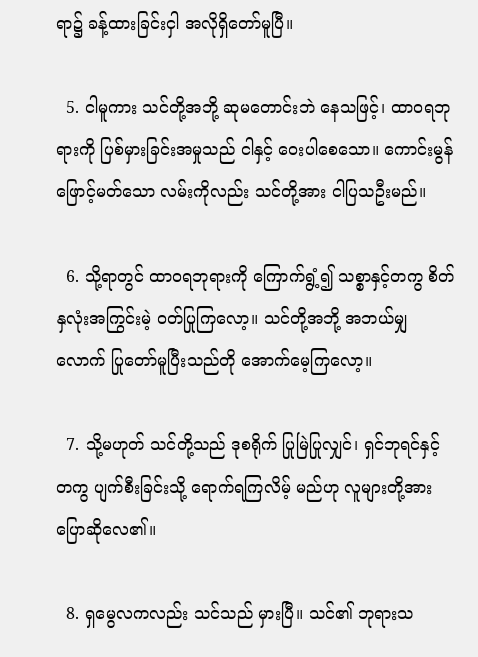ရာ၌ ခန့်ထားခြင်းငှါ အလိုရှိတော်မူပြီ။

  5. ငါမူကား သင်တို့အဘို့ ဆုမတောင်းဘဲ နေသဖြင့်၊ ထာဝရဘုရားကို ပြစ်မှားခြင်းအမှုသည် ငါနှင့် ဝေးပါစေသော။ ကောင်းမွန်ဖြောင့်မတ်သော လမ်းကိုလည်း သင်တို့အား ငါပြသဦးမည်။

  6. သို့ရာတွင် ထာဝရဘုရားကို ကြောက်ရွံ့၍ သစ္စာနှင့်တကွ စိတ်နှလုံးအကြွင်းမဲ့ ဝတ်ပြုကြလော့။ သင်တို့အဘို့ အဘယ်မျှလောက် ပြုတော်မူပြီးသည်တို အောက်မေ့ကြလော့။

  7. သို့မဟုတ် သင်တို့သည် ဒုစရိုက် ပြုမြဲပြုလျှင်၊ ရှင်ဘုရင်နှင့်တကွ ပျက်စီးခြင်းသို့ ရောက်ရကြလိမ့် မည်ဟု လူများတို့အား ပြောဆိုလေ၏။

  8. ရှမွေလကလည်း သင်သည် မှားပြီ။ သင်၏ ဘုရားသ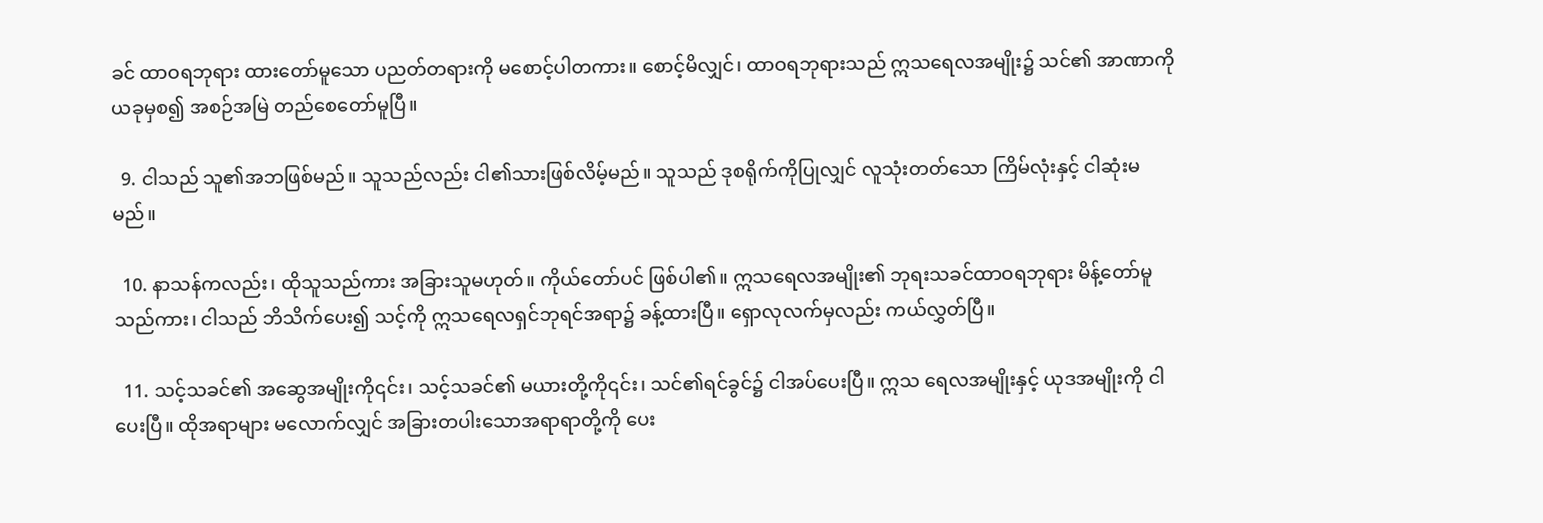ခင် ထာဝရဘုရား ထားတော်မူသော ပညတ်တရားကို မစောင့်ပါတကား။ စောင့်မိလျှင်၊ ထာဝရဘုရားသည် ဣသရေလအမျိုး၌ သင်၏ အာဏာကို ယခုမှစ၍ အစဉ်အမြဲ တည်စေတော်မူပြီ။

  9. ငါသည် သူ၏အဘဖြစ်မည်။ သူသည်လည်း ငါ၏သားဖြစ်လိမ့်မည်။ သူသည် ဒုစရိုက်ကိုပြုလျှင် လူသုံးတတ်သော ကြိမ်လုံးနှင့် ငါဆုံးမမည်။

  10. နာသန်ကလည်း၊ ထိုသူသည်ကား အခြားသူမဟုတ်။ ကိုယ်တော်ပင် ဖြစ်ပါ၏။ ဣသရေလအမျိုး၏ ဘုရးသခင်ထာဝရဘုရား မိန့်တော်မူသည်ကား၊ ငါသည် ဘိသိက်ပေး၍ သင့်ကို ဣသရေလရှင်ဘုရင်အရာ၌ ခန့်ထားပြီ။ ရှောလုလက်မှလည်း ကယ်လွှတ်ပြီ။

  11. သင့်သခင်၏ အဆွေအမျိုးကို၎င်း၊ သင့်သခင်၏ မယားတို့ကို၎င်း၊ သင်၏ရင်ခွင်၌ ငါအပ်ပေးပြီ။ ဣသ ရေလအမျိုးနှင့် ယုဒအမျိုးကို ငါပေးပြီ။ ထိုအရာများ မလောက်လျှင် အခြားတပါးသောအရာရာတို့ကို ပေး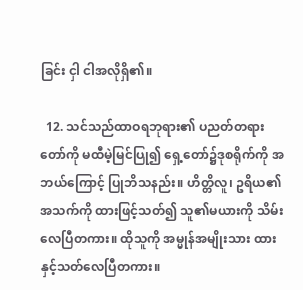ခြင်း ငှါ ငါအလိုရှိ၏။

  12. သင်သည်ထာဝရဘုရား၏ ပညတ်တရားတော်ကို မထီမဲ့မြင်ပြု၍ ရှေ့တော်၌ဒုစရိုက်ကို အဘယ်ကြောင့် ပြုဘိသနည်း။ ဟိတ္တိလူ၊ ဥရိယ၏အသက်ကို ထားဖြင့်သတ်၍ သူ၏မယားကို သိမ်းလေပြီတကား။ ထိုသူကို အမ္မုန်အမျိုးသား ထားနှင့်သတ်လေပြီတကား။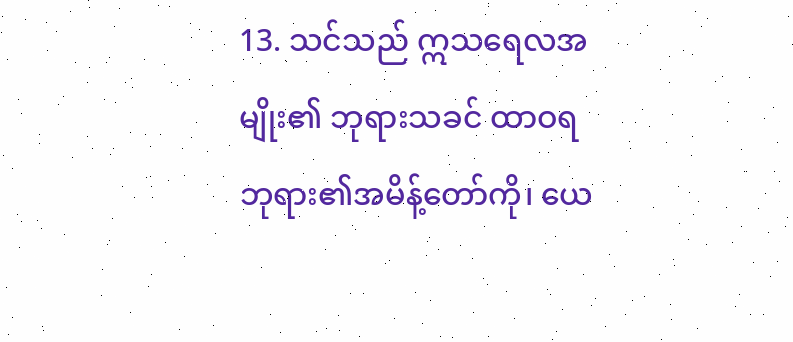13. သင်သည် ဣသရေလအမျိုး၏ ဘုရားသခင် ထာဝရဘုရား၏အမိန့်တော်ကို၊ ယေ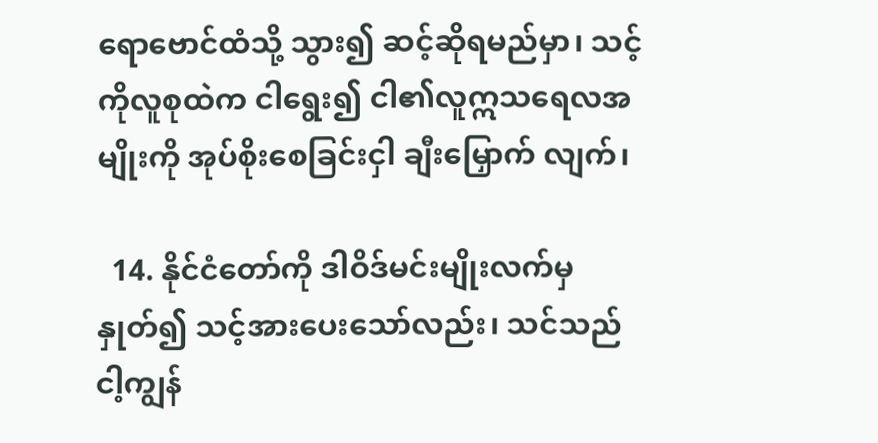ရောဗောင်ထံသို့ သွား၍ ဆင့်ဆိုရမည်မှာ၊ သင့်ကိုလူစုထဲက ငါရွေး၍ ငါ၏လူဣသရေလအမျိုးကို အုပ်စိုးစေခြင်းငှါ ချီးမြှောက် လျက်၊

  14. နိုင်ငံတော်ကို ဒါဝိဒ်မင်းမျိုးလက်မှနှုတ်၍ သင့်အားပေးသော်လည်း၊ သင်သည် ငါ့ကျွန်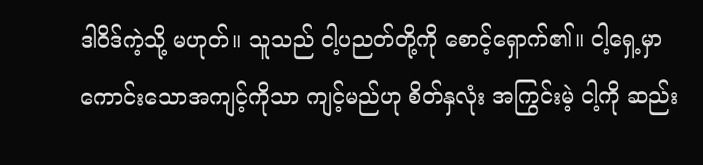ဒါဝိဒ်ကဲ့သို့ မဟုတ်။ သူသည် ငါ့ပညတ်တို့ကို စောင့်ရှောက်၏။ ငါ့ရှေ့မှာ ကောင်းသောအကျင့်ကိုသာ ကျင့်မည်ဟု စိတ်နှလုံး အကြွင်းမဲ့ ငါ့ကို ဆည်း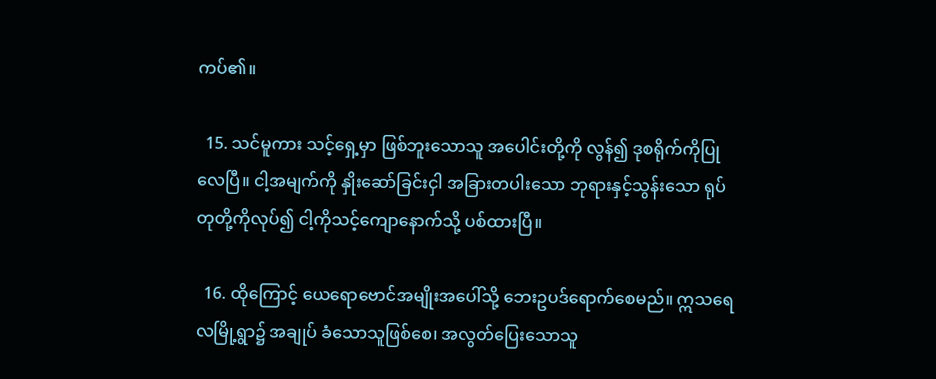ကပ်၏။

  15. သင်မူကား သင့်ရှေ့မှာ ဖြစ်ဘူးသောသူ အပေါင်းတို့ကို လွန်၍ ဒုစရိုက်ကိုပြုလေပြီ။ ငါ့အမျက်ကို နှိုးဆော်ခြင်းငှါ အခြားတပါးသော ဘုရားနှင့်သွန်းသော ရုပ်တုတို့ကိုလုပ်၍ ငါ့ကိုသင့်ကျောနောက်သို့ ပစ်ထားပြီ။

  16. ထိုကြောင့် ယေရောဗောင်အမျိုးအပေါ်သို့ ဘေးဥပဒ်ရောက်စေမည်။ ဣသရေလမြို့ရွာ၌ အချုပ် ခံသောသူဖြစ်စေ၊ အလွတ်ပြေးသောသူ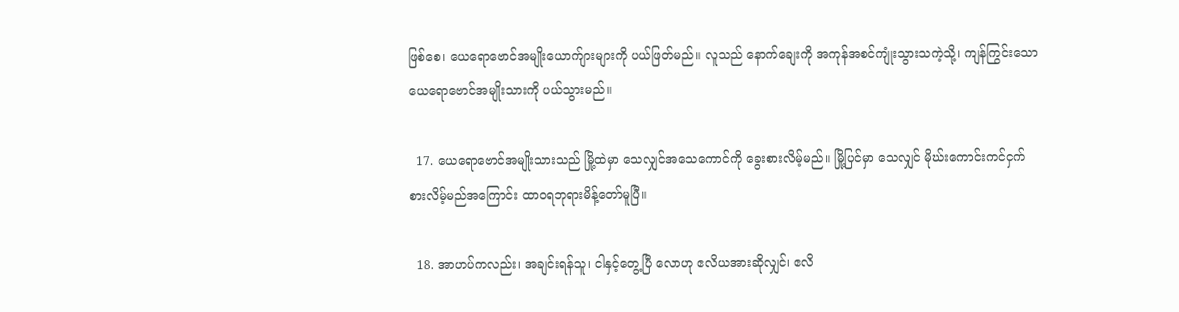ဖြစ်စေ၊ ယေရောဗောင်အမျိုးယောက်ျားများကို ပယ်ဖြတ်မည်။ လူသည် နောက်ချေးကို အကုန်အစင်ကျုံးသွားသကဲ့သို့၊ ကျန်ကြွင်းသော ယေရောဗောင်အမျိုးသားကို ပယ်သွားမည်။

  17. ယေရောဗောင်အမျိုးသားသည် မြို့ထဲမှာ သေလျှင်အသေကောင်ကို ခွေးစားလိမ့်မည်။ မြို့ပြင်မှာ သေလျှင် မိုဃ်းကောင်းကင်ငှက်စားလိမ့်မည်အကြောင်း ထာဝရဘုရားမိန့်တော်မူပြီ။

  18. အာဟပ်ကလည်း၊ အချင်းရန်သူ၊ ငါနှင့်တွေ့ပြီ လောဟု ဧလိယအားဆိုလျှင်၊ ဧလိ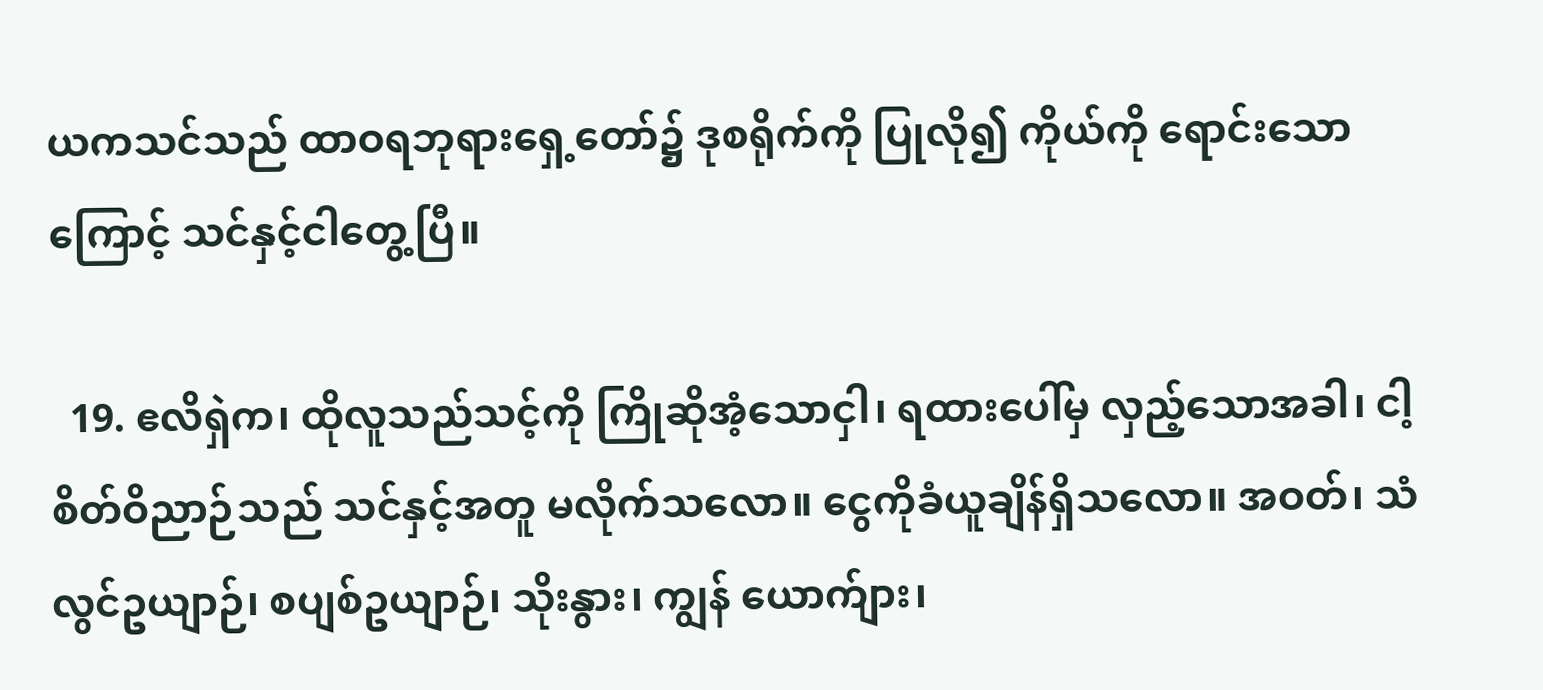ယကသင်သည် ထာဝရဘုရားရှေ့တော်၌ ဒုစရိုက်ကို ပြုလို၍ ကိုယ်ကို ရောင်းသောကြောင့် သင်နှင့်ငါတွေ့ပြီ။

  19. ဧလိရှဲက၊ ထိုလူသည်သင့်ကို ကြိုဆိုအံ့သောငှါ၊ ရထားပေါ်မှ လှည့်သောအခါ၊ ငါ့စိတ်ဝိညာဉ်သည် သင်နှင့်အတူ မလိုက်သလော။ ငွေကိုခံယူချိန်ရှိသလော။ အဝတ်၊ သံလွင်ဥယျာဉ်၊ စပျစ်ဥယျာဉ်၊ သိုးနွား၊ ကျွန် ယောက်ျား၊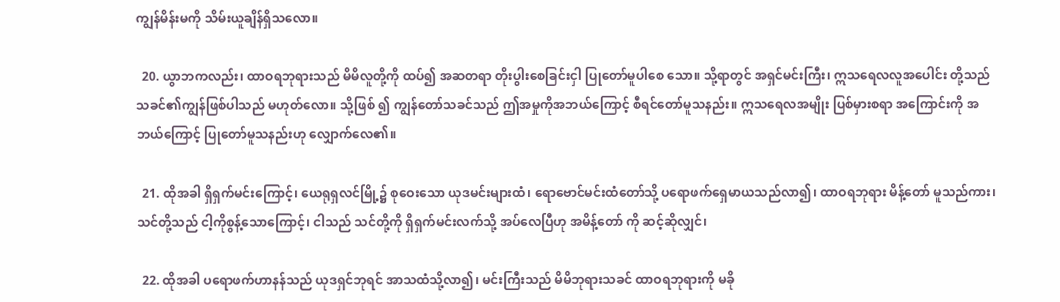ကျွန်မိန်းမကို သိမ်းယူချိန်ရှိသလော။

  20. ယွာဘကလည်း၊ ထာဝရဘုရားသည် မိမိလူတို့ကို ထပ်၍ အဆတရာ တိုးပွါးစေခြင်းငှါ ပြုတော်မူပါစေ သော။ သို့ရာတွင် အရှင်မင်းကြီး၊ ဣသရေလလူအပေါင်း တို့သည် သခင်၏ကျွန်ဖြစ်ပါသည် မဟုတ်လော။ သို့ဖြစ် ၍ ကျွန်တော်သခင်သည် ဤအမှုကိုအဘယ်ကြောင့် စီရင်တော်မူသနည်း။ ဣသရေလအမျိုး ပြစ်မှားစရာ အကြောင်းကို အဘယ်ကြောင့် ပြုတော်မူသနည်းဟု လျှောက်လေ၏။

  21. ထိုအခါ ရှိရှက်မင်းကြောင့်၊ ယေရုရှလင်မြို့၌ စုဝေးသော ယုဒမင်းများထံ၊ ရောဗောင်မင်းထံတော်သို့ ပရောဖက်ရှေမာယသည်လာ၍၊ ထာဝရဘုရား မိန့်တော် မူသည်ကား၊ သင်တို့သည် ငါ့ကိုစွန့်သောကြောင့်၊ ငါသည် သင်တို့ကို ရှိရှက်မင်းလက်သို့ အပ်လေပြီဟု အမိန့်တော် ကို ဆင့်ဆိုလျှင်၊

  22. ထိုအခါ ပရောဖက်ဟာနန်သည် ယုဒရှင်ဘုရင် အာသထံသို့လာ၍၊ မင်းကြီးသည် မိမိဘုရားသခင် ထာဝရဘုရားကို မခို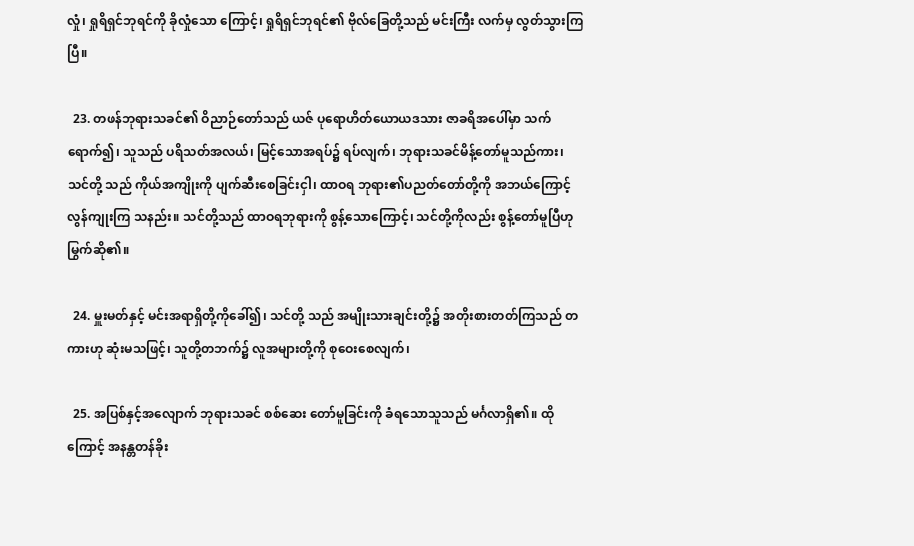လှုံ၊ ရှုရိရှင်ဘုရင်ကို ခိုလှုံသော ကြောင့်၊ ရှုရိရှင်ဘုရင်၏ ဗိုလ်ခြေတို့သည် မင်းကြီး လက်မှ လွတ်သွားကြပြီ။

  23. တဖန်ဘုရားသခင်၏ ဝိညာဉ်တော်သည် ယဇ် ပုရောဟိတ်ယောယဒသား ဇာခရိအပေါ်မှာ သက် ရောက်၍၊ သူသည် ပရိသတ်အလယ်၊ မြင့်သောအရပ်၌ ရပ်လျက်၊ ဘုရားသခင်မိန့်တော်မူသည်ကား၊ သင်တို့ သည် ကိုယ်အကျိုးကို ပျက်ဆီးစေခြင်းငှါ၊ ထာဝရ ဘုရား၏ပညတ်တော်တို့ကို အဘယ်ကြောင့် လွန်ကျုးကြ သနည်း။ သင်တို့သည် ထာဝရဘုရားကို စွန့်သောကြောင့်၊ သင်တို့ကိုလည်း စွန့်တော်မူပြီဟု မြွက်ဆို၏။

  24. မှူးမတ်နှင့် မင်းအရာရှိတို့ကိုခေါ်၍၊ သင်တို့ သည် အမျိုးသားချင်းတို့၌ အတိုးစားတတ်ကြသည် တကားဟု ဆုံးမသဖြင့်၊ သူတို့တဘက်၌ လူအများတို့ကို စုဝေးစေလျက်၊

  25. အပြစ်နှင့်အလျောက် ဘုရားသခင် စစ်ဆေး တော်မူခြင်းကို ခံရသောသူသည် မင်္ဂလာရှိ၏။ ထိုကြောင့် အနန္တတန်ခိုး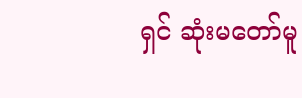ရှင် ဆုံးမတော်မူ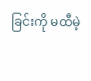ခြင်းကို မထီမဲ့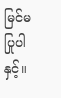မြင်မပြုပါနှင့်။